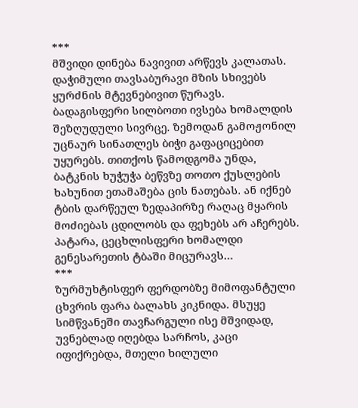***
მშვიდი დინება ნავივით არწევს კალათას. დაჭიმული თავსაბურავი მზის სხივებს ყურძნის მტევნებივით წურავს. ბადაგისფერი სილბოთი ივსება ხომალდის შეზღუდული სივრცე. ზემოდან გამოჟონილ უცნაურ სინათლეს ბიჭი გაფაციცებით უყურებს. თითქოს წამოდგომა უნდა, ბატკნის ხუჭუჭა ბეწვზე თოთო ქუსლების ხახუნით ეთამაშება ცის ნათებას. ან იქნებ ტბის დარწეულ ზედაპირზე რაღაც მყარის მოძიებას ცდილობს და ფეხებს არ აჩერებს.
პატარა, ცეცხლისფერი ხომალდი გენესარეთის ტბაში მიცურავს…
***
ზურმუხტისფერ ფერდობზე მიმოფანტული ცხვრის ფარა ბალახს კიკნიდა. მსუყე სიმწვანეში თავჩარგული ისე მშვიდად, უვნებლად იღებდა სარჩოს, კაცი იფიქრებდა, მთელი ხილული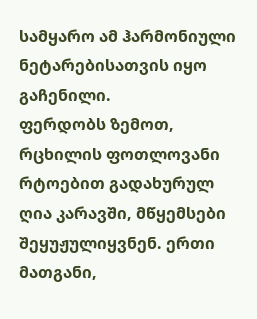სამყარო ამ ჰარმონიული ნეტარებისათვის იყო გაჩენილი.
ფერდობს ზემოთ, რცხილის ფოთლოვანი რტოებით გადახურულ ღია კარავში, მწყემსები შეყუჟულიყვნენ. ერთი მათგანი,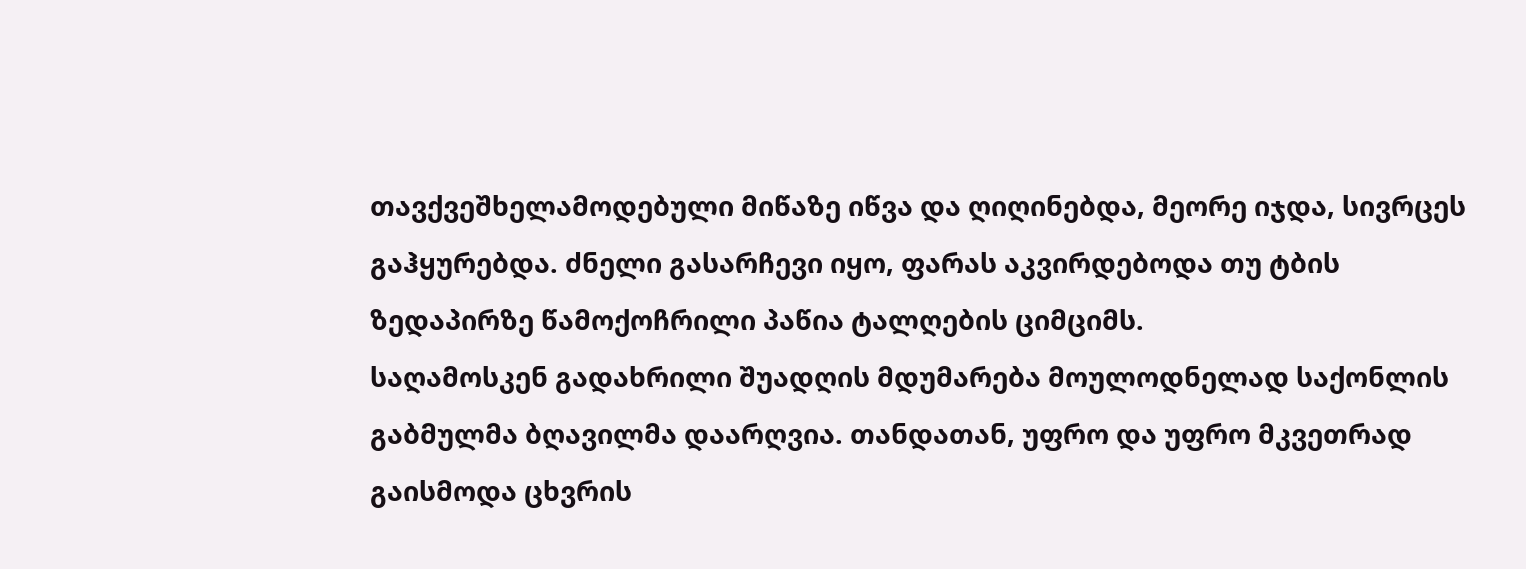თავქვეშხელამოდებული მიწაზე იწვა და ღიღინებდა, მეორე იჯდა, სივრცეს გაჰყურებდა. ძნელი გასარჩევი იყო, ფარას აკვირდებოდა თუ ტბის ზედაპირზე წამოქოჩრილი პაწია ტალღების ციმციმს.
საღამოსკენ გადახრილი შუადღის მდუმარება მოულოდნელად საქონლის გაბმულმა ბღავილმა დაარღვია. თანდათან, უფრო და უფრო მკვეთრად გაისმოდა ცხვრის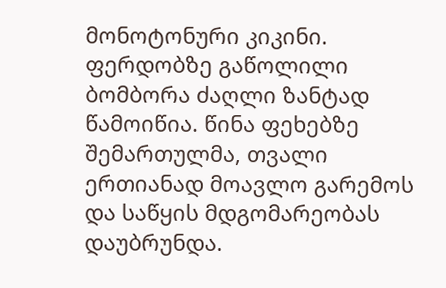მონოტონური კიკინი. ფერდობზე გაწოლილი ბომბორა ძაღლი ზანტად წამოიწია. წინა ფეხებზე შემართულმა, თვალი ერთიანად მოავლო გარემოს და საწყის მდგომარეობას დაუბრუნდა.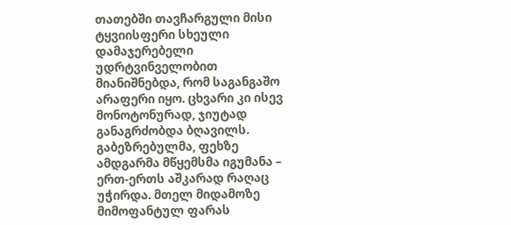თათებში თავჩარგული მისი ტყვიისფერი სხეული დამაჯერებელი უდრტვინველობით მიანიშნებდა, რომ საგანგაშო არაფერი იყო. ცხვარი კი ისევ მონოტონურად, ჯიუტად განაგრძობდა ბღავილს. გაბეზრებულმა, ფეხზე ამდგარმა მწყემსმა იგუმანა – ერთ-ერთს აშკარად რაღაც უჭირდა. მთელ მიდამოზე მიმოფანტულ ფარას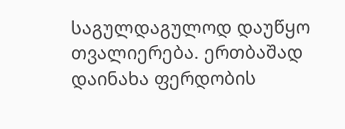საგულდაგულოდ დაუწყო თვალიერება. ერთბაშად დაინახა ფერდობის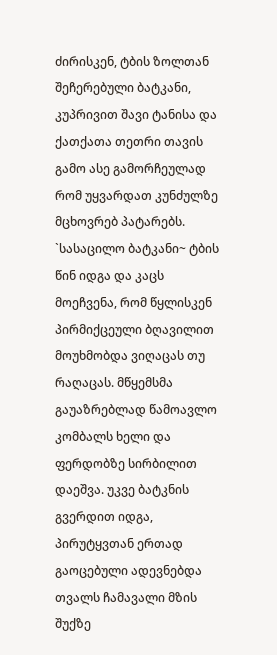ძირისკენ, ტბის ზოლთან შეჩერებული ბატკანი, კუპრივით შავი ტანისა და ქათქათა თეთრი თავის გამო ასე გამორჩეულად რომ უყვარდათ კუნძულზე მცხოვრებ პატარებს. `სასაცილო ბატკანი~ ტბის წინ იდგა და კაცს მოეჩვენა, რომ წყლისკენ პირმიქცეული ბღავილით მოუხმობდა ვიღაცას თუ რაღაცას. მწყემსმა გაუაზრებლად წამოავლო კომბალს ხელი და ფერდობზე სირბილით დაეშვა. უკვე ბატკნის გვერდით იდგა, პირუტყვთან ერთად გაოცებული ადევნებდა თვალს ჩამავალი მზის შუქზე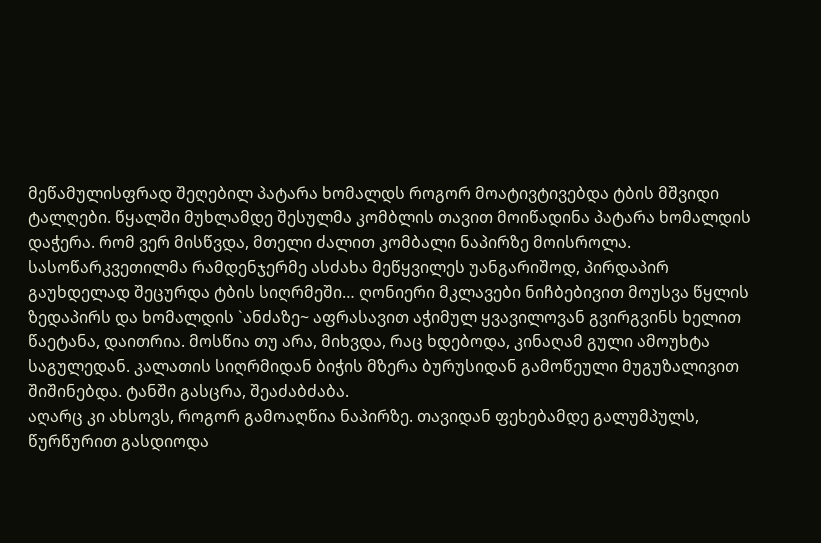მეწამულისფრად შეღებილ პატარა ხომალდს როგორ მოატივტივებდა ტბის მშვიდი ტალღები. წყალში მუხლამდე შესულმა კომბლის თავით მოიწადინა პატარა ხომალდის დაჭერა. რომ ვერ მისწვდა, მთელი ძალით კომბალი ნაპირზე მოისროლა. სასოწარკვეთილმა რამდენჯერმე ასძახა მეწყვილეს უანგარიშოდ, პირდაპირ გაუხდელად შეცურდა ტბის სიღრმეში… ღონიერი მკლავები ნიჩბებივით მოუსვა წყლის ზედაპირს და ხომალდის `ანძაზე~ აფრასავით აჭიმულ ყვავილოვან გვირგვინს ხელით წაეტანა, დაითრია. მოსწია თუ არა, მიხვდა, რაც ხდებოდა, კინაღამ გული ამოუხტა საგულედან. კალათის სიღრმიდან ბიჭის მზერა ბურუსიდან გამოწეული მუგუზალივით შიშინებდა. ტანში გასცრა, შეაძაბძაბა.
აღარც კი ახსოვს, როგორ გამოაღწია ნაპირზე. თავიდან ფეხებამდე გალუმპულს, წურწურით გასდიოდა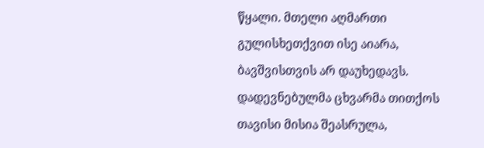წყალი. მთელი აღმართი გულისხეთქვით ისე აიარა, ბავშვისთვის არ დაუხედავს. დადევნებულმა ცხვარმა თითქოს თავისი მისია შეასრულა,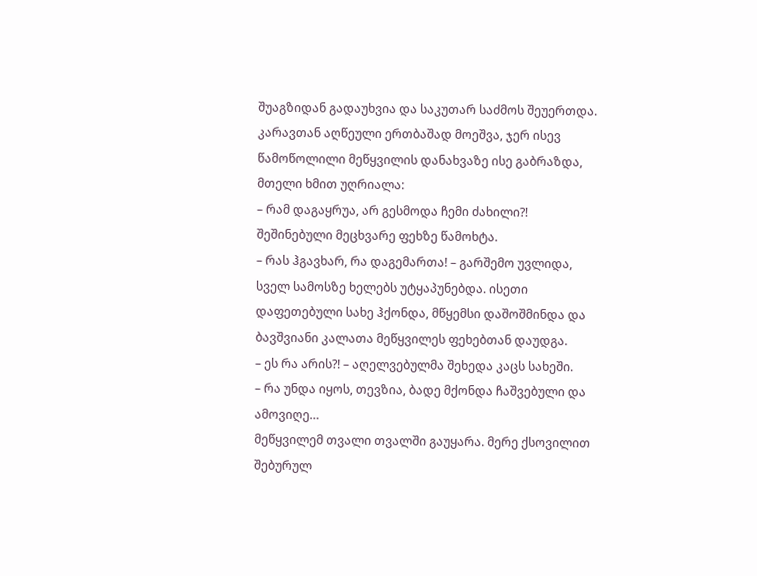შუაგზიდან გადაუხვია და საკუთარ საძმოს შეუერთდა.
კარავთან აღწეული ერთბაშად მოეშვა, ჯერ ისევ წამოწოლილი მეწყვილის დანახვაზე ისე გაბრაზდა, მთელი ხმით უღრიალა:
– რამ დაგაყრუა, არ გესმოდა ჩემი ძახილი?!
შეშინებული მეცხვარე ფეხზე წამოხტა.
– რას ჰგავხარ, რა დაგემართა! – გარშემო უვლიდა, სველ სამოსზე ხელებს უტყაპუნებდა. ისეთი დაფეთებული სახე ჰქონდა, მწყემსი დაშოშმინდა და ბავშვიანი კალათა მეწყვილეს ფეხებთან დაუდგა.
– ეს რა არის?! – აღელვებულმა შეხედა კაცს სახეში.
– რა უნდა იყოს, თევზია, ბადე მქონდა ჩაშვებული და ამოვიღე…
მეწყვილემ თვალი თვალში გაუყარა. მერე ქსოვილით შებურულ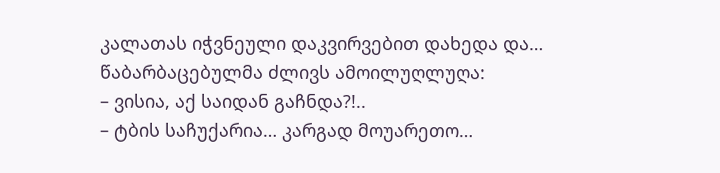კალათას იჭვნეული დაკვირვებით დახედა და… წაბარბაცებულმა ძლივს ამოილუღლუღა:
– ვისია, აქ საიდან გაჩნდა?!..
– ტბის საჩუქარია… კარგად მოუარეთო…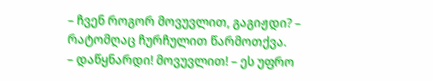– ჩვენ როგორ მოვუვლით, გაგიჟდი? – რატომღაც ჩურჩულით წარმოთქვა.
– დაწყნარდი! მოვუვლით! – ეს უფრო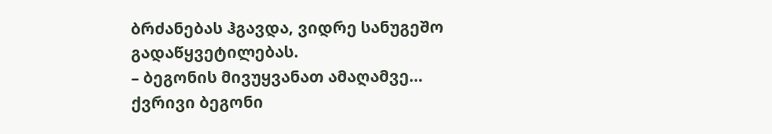ბრძანებას ჰგავდა, ვიდრე სანუგეშო გადაწყვეტილებას.
– ბეგონის მივუყვანათ ამაღამვე…
ქვრივი ბეგონი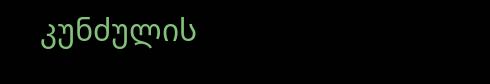კუნძულის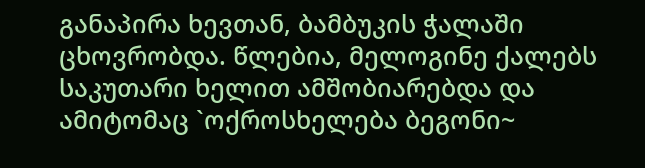განაპირა ხევთან, ბამბუკის ჭალაში ცხოვრობდა. წლებია, მელოგინე ქალებს საკუთარი ხელით ამშობიარებდა და ამიტომაც `ოქროსხელება ბეგონი~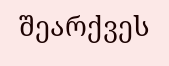შეარქვეს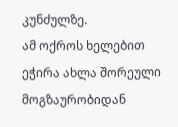კუნძულზე.
ამ ოქროს ხელებით ეჭირა ახლა შორეული მოგზაურობიდან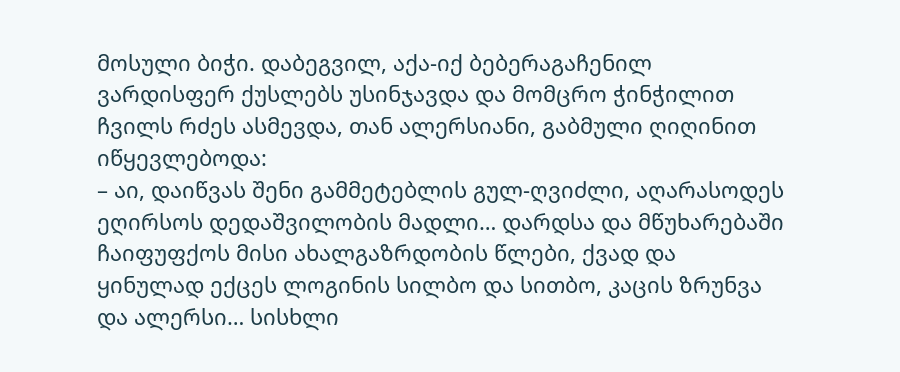მოსული ბიჭი. დაბეგვილ, აქა-იქ ბებერაგაჩენილ ვარდისფერ ქუსლებს უსინჯავდა და მომცრო ჭინჭილით ჩვილს რძეს ასმევდა, თან ალერსიანი, გაბმული ღიღინით იწყევლებოდა:
– აი, დაიწვას შენი გამმეტებლის გულ-ღვიძლი, აღარასოდეს ეღირსოს დედაშვილობის მადლი… დარდსა და მწუხარებაში ჩაიფუფქოს მისი ახალგაზრდობის წლები, ქვად და ყინულად ექცეს ლოგინის სილბო და სითბო, კაცის ზრუნვა და ალერსი… სისხლი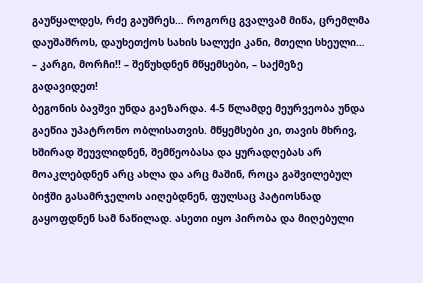გაუწყალდეს, რძე გაუშრეს… როგორც გვალვამ მიწა, ცრემლმა დაუშაშროს, დაუხეთქოს სახის სალუქი კანი, მთელი სხეული…
– კარგი, მორჩი!! – შეწუხდნენ მწყემსები, – საქმეზე გადავიდეთ!
ბეგონის ბავშვი უნდა გაეზარდა. 4-5 წლამდე მეურვეობა უნდა გაეწია უპატრონო ობლისათვის. მწყემსები კი, თავის მხრივ, ხშირად შეუვლიდნენ, შემწეობასა და ყურადღებას არ მოაკლებდნენ არც ახლა და არც მაშინ, როცა გაშვილებულ ბიჭში გასამრჯელოს აიღებდნენ, ფულსაც პატიოსნად გაყოფდნენ სამ ნაწილად. ასეთი იყო პირობა და მიღებული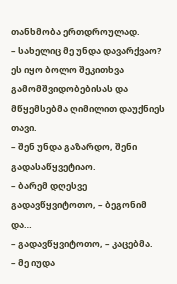თანხმობა ერთდროულად.
– სახელიც მე უნდა დავარქვაო?
ეს იყო ბოლო შეკითხვა გამომშვიდობებისას და მწყემსებმა ღიმილით დაუქნიეს თავი.
– შენ უნდა გაზარდო, შენი გადასაწყვეტიაო.
– ბარემ დღესვე გადავწყვიტოთო, – ბეგონიმ და…
– გადავწყვიტოთო, – კაცებმა.
– მე იუდა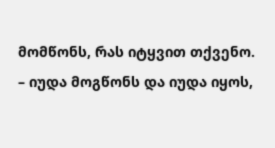მომწონს, რას იტყვით თქვენო.
– იუდა მოგწონს და იუდა იყოს,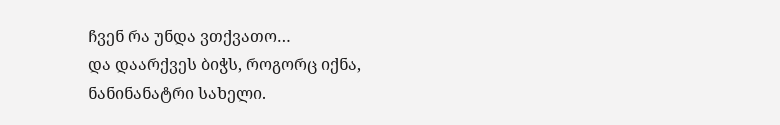ჩვენ რა უნდა ვთქვათო…
და დაარქვეს ბიჭს, როგორც იქნა, ნანინანატრი სახელი.